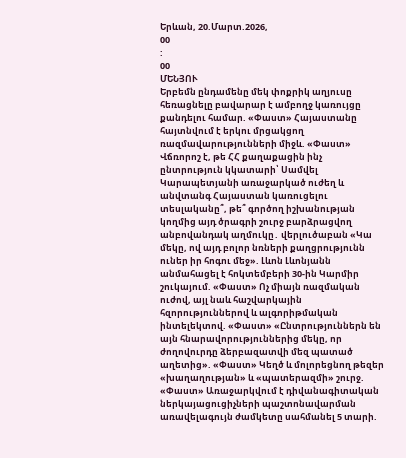Երևան, 20.Մարտ.2026,
00
:
00
ՄԵՆՅՈՒ
Երբեմն ընդամենը մեկ փոքրիկ աղյուսը հեռացնելը բավարար է ամբողջ կառույցը քանդելու համար. «Փաստ» Հայաստանը հայտնվում է երկու մրցակցող ռազմավարությունների միջև. «Փաստ» Վճռորոշ է, թե ՀՀ քաղաքացին ինչ ընտրություն կկատարի՝ Սամվել Կարապետյանի առաջարկած ուժեղ և անվտանգ Հայաստան կառուցելու տեսլականը՞, թե՞ գործող իշխանության կողմից այդ ծրագրի շուրջ բարձրացվող անբովանդակ աղմուկը․ վերլուծաբան «Կա մեկը, ով այդ բոլոր նռների քաղցրությունն ուներ իր հոգու մեջ». Լևոն Լևոնյանն անմահացել է հոկտեմբերի 30-ին Կարմիր շուկայում. «Փաստ» Ոչ միայն ռազմական ուժով, այլ նաև հաշվարկային հզորություններով և ալգորիթմական ինտելեկտով. «Փաստ» «Ընտրություններն են այն հնարավորություններից մեկը, որ ժողովուրդը ձերբազատվի մեզ պատած աղետից». «Փաստ» Կեղծ և մոլորեցնող թեզեր «խաղաղության» և «պատերազմի» շուրջ. «Փաստ» Առաջարկվում է դիվանագիտական ներկայացուցիչների պաշտոնավարման առավելագույն ժամկետը սահմանել 5 տարի.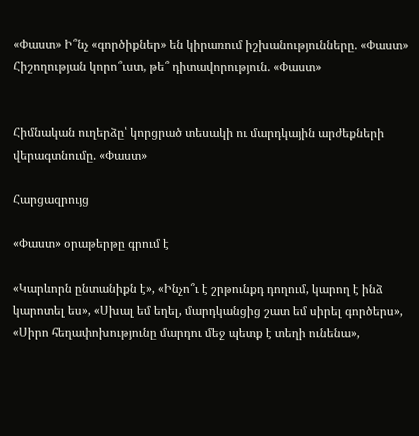«Փաստ» Ի՞նչ «գործիքներ» են կիրառում իշխանությունները. «Փաստ» Հիշողության կորո՞ւստ, թե՞ դիտավորություն. «Փաստ»


Հիմնական ուղերձը՝ կորցրած տեսակի ու մարդկային արժեքների վերագտնումը. «Փաստ»

Հարցազրույց

«Փաստ» օրաթերթը գրում է

«Կարևորն ընտանիքն է», «Ինչո՞ւ է շրթունքդ դողում, կարող է ինձ կարոտել ես», «Սխալ եմ եղել, մարդկանցից շատ եմ սիրել գործերս», «Սիրո հեղափոխությունը մարդու մեջ պետք է տեղի ունենա»,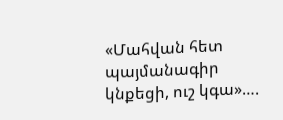«Մահվան հետ պայմանագիր կնքեցի, ուշ կգա»….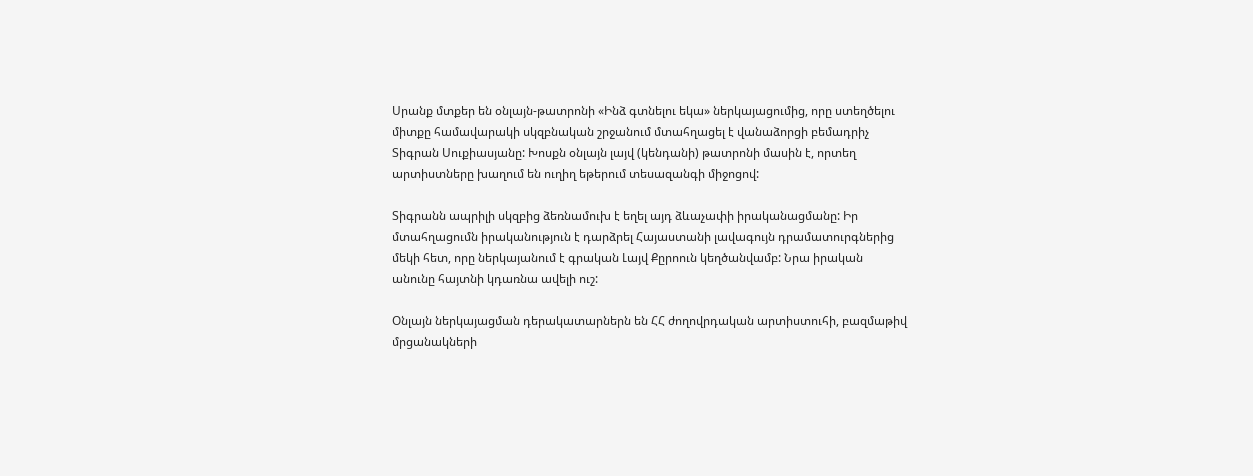Սրանք մտքեր են օնլայն-թատրոնի «Ինձ գտնելու եկա» ներկայացումից, որը ստեղծելու միտքը համավարակի սկզբնական շրջանում մտահղացել է վանաձորցի բեմադրիչ Տիգրան Սուքիասյանը: Խոսքն օնլայն լայվ (կենդանի) թատրոնի մասին է, որտեղ արտիստները խաղում են ուղիղ եթերում տեսազանգի միջոցով:

Տիգրանն ապրիլի սկզբից ձեռնամուխ է եղել այդ ձևաչափի իրականացմանը: Իր մտահղացումն իրականություն է դարձրել Հայաստանի լավագույն դրամատուրգներից մեկի հետ, որը ներկայանում է գրական Լայվ Քըրոուն կեղծանվամբ: Նրա իրական անունը հայտնի կդառնա ավելի ուշ:

Օնլայն ներկայացման դերակատարներն են ՀՀ ժողովրդական արտիստուհի, բազմաթիվ մրցանակների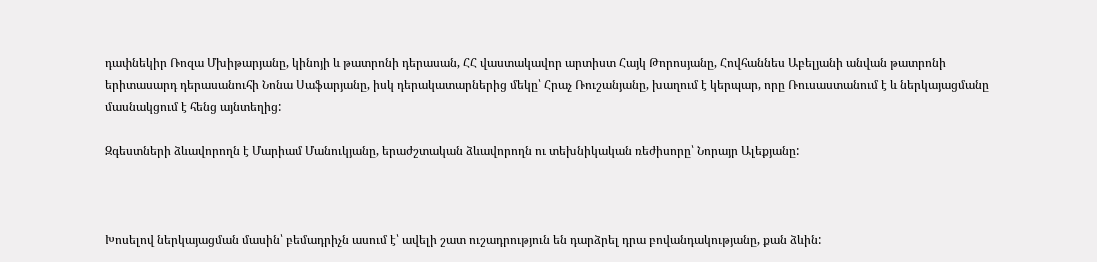դափնեկիր Ռոզա Մխիթարյանը, կինոյի և թատրոնի դերասան, ՀՀ վաստակավոր արտիստ Հայկ Թորոսյանը, Հովհաննես Աբելյանի անվան թատրոնի երիտասարդ դերասանուհի Նոնա Սաֆարյանը, իսկ դերակատարներից մեկը՝ Հրաչ Ռուշանյանը, խաղում է կերպար, որը Ռուսաստանում է և ներկայացմանը մասնակցում է հենց այնտեղից:

Զգեստների ձևավորողն է Մարիամ Մանուկյանը, երաժշտական ձևավորողն ու տեխնիկական ռեժիսորը՝ Նորայր Ալեքյանը:



Խոսելով ներկայացման մասին՝ բեմադրիչն ասում է՝ ավելի շատ ուշադրություն են դարձրել դրա բովանդակությանը, քան ձևին: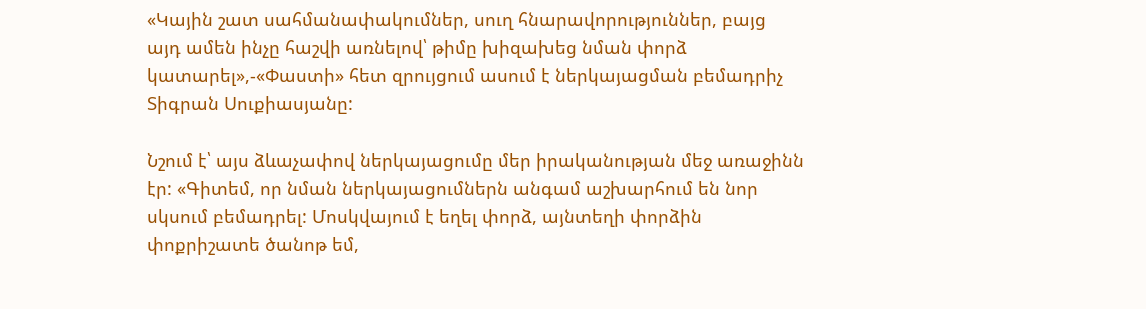«Կային շատ սահմանափակումներ, սուղ հնարավորություններ, բայց այդ ամեն ինչը հաշվի առնելով՝ թիմը խիզախեց նման փորձ կատարել»,-«Փաստի» հետ զրույցում ասում է ներկայացման բեմադրիչ Տիգրան Սուքիասյանը:

Նշում է՝ այս ձևաչափով ներկայացումը մեր իրականության մեջ առաջինն էր: «Գիտեմ, որ նման ներկայացումներն անգամ աշխարհում են նոր սկսում բեմադրել: Մոսկվայում է եղել փորձ, այնտեղի փորձին փոքրիշատե ծանոթ եմ,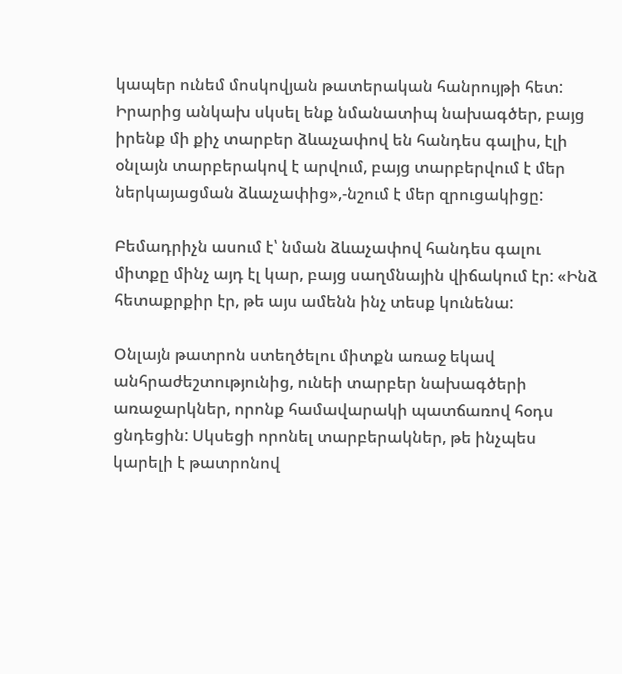կապեր ունեմ մոսկովյան թատերական հանրույթի հետ: Իրարից անկախ սկսել ենք նմանատիպ նախագծեր, բայց իրենք մի քիչ տարբեր ձևաչափով են հանդես գալիս, էլի օնլայն տարբերակով է արվում, բայց տարբերվում է մեր ներկայացման ձևաչափից»,-նշում է մեր զրուցակիցը:

Բեմադրիչն ասում է՝ նման ձևաչափով հանդես գալու միտքը մինչ այդ էլ կար, բայց սաղմնային վիճակում էր: «Ինձ հետաքրքիր էր, թե այս ամենն ինչ տեսք կունենա:

Օնլայն թատրոն ստեղծելու միտքն առաջ եկավ անհրաժեշտությունից, ունեի տարբեր նախագծերի առաջարկներ, որոնք համավարակի պատճառով հօդս ցնդեցին: Սկսեցի որոնել տարբերակներ, թե ինչպես կարելի է թատրոնով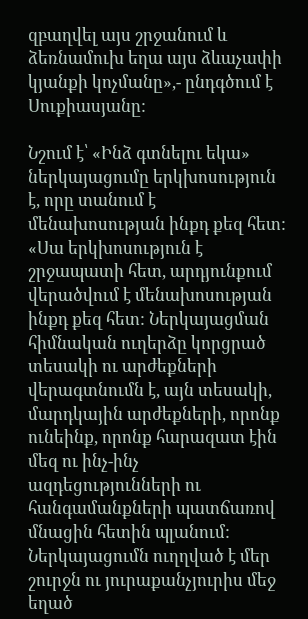զբաղվել այս շրջանում և ձեռնամուխ եղա այս ձևաչափի կյանքի կոչմանը»,- ընդգծում է Սուքիասյանը:

Նշում է՝ «Ինձ գտնելու եկա» ներկայացումը երկխոսություն է, որը տանում է մենախոսության ինքդ քեզ հետ: «Սա երկխոսություն է շրջապատի հետ, արդյունքում վերածվում է մենախոսության ինքդ քեզ հետ: Ներկայացման հիմնական ուղերձը կորցրած տեսակի ու արժեքների վերագտնումն է, այն տեսակի, մարդկային արժեքների, որոնք ունեինք, որոնք հարազատ էին մեզ ու ինչ-ինչ ազդեցությունների ու հանգամանքների պատճառով մնացին հետին պլանում: Ներկայացումն ուղղված է մեր շուրջն ու յուրաքանչյուրիս մեջ եղած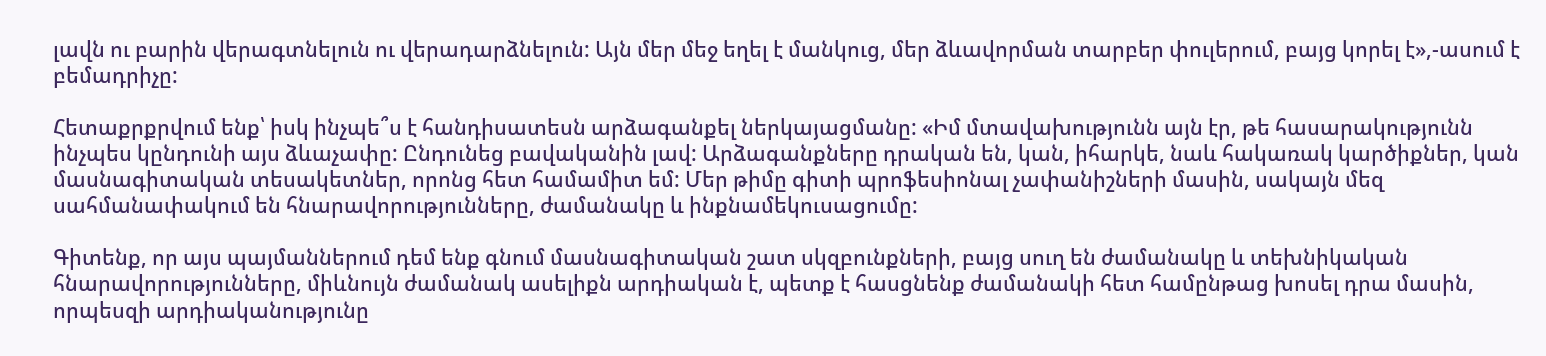լավն ու բարին վերագտնելուն ու վերադարձնելուն: Այն մեր մեջ եղել է մանկուց, մեր ձևավորման տարբեր փուլերում, բայց կորել է»,-ասում է բեմադրիչը:

Հետաքրքրվում ենք՝ իսկ ինչպե՞ս է հանդիսատեսն արձագանքել ներկայացմանը: «Իմ մտավախությունն այն էր, թե հասարակությունն ինչպես կընդունի այս ձևաչափը: Ընդունեց բավականին լավ: Արձագանքները դրական են, կան, իհարկե, նաև հակառակ կարծիքներ, կան մասնագիտական տեսակետներ, որոնց հետ համամիտ եմ: Մեր թիմը գիտի պրոֆեսիոնալ չափանիշների մասին, սակայն մեզ սահմանափակում են հնարավորությունները, ժամանակը և ինքնամեկուսացումը:

Գիտենք, որ այս պայմաններում դեմ ենք գնում մասնագիտական շատ սկզբունքների, բայց սուղ են ժամանակը և տեխնիկական հնարավորությունները, միևնույն ժամանակ ասելիքն արդիական է, պետք է հասցնենք ժամանակի հետ համընթաց խոսել դրա մասին, որպեսզի արդիականությունը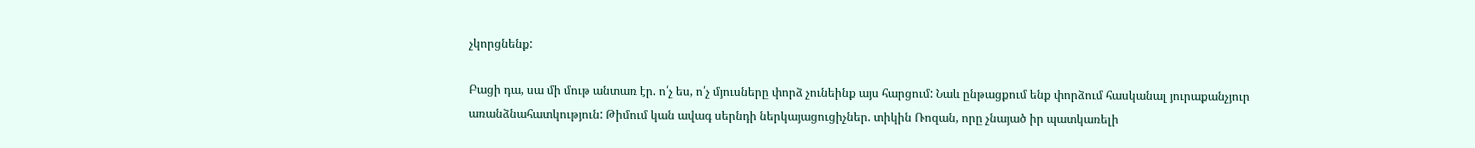չկորցնենք:

Բացի դա, սա մի մութ անտառ էր. ո՛չ ես, ո՛չ մյուսները փորձ չունեինք այս հարցում: Նաև ընթացքում ենք փորձում հասկանալ յուրաքանչյուր առանձնահատկություն: Թիմում կան ավագ սերնդի ներկայացուցիչներ. տիկին Ռոզան, որը չնայած իր պատկառելի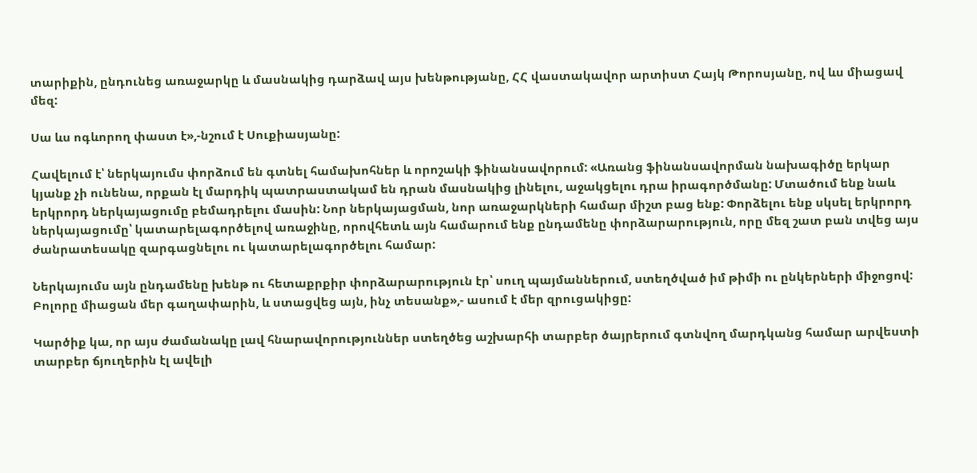տարիքին, ընդունեց առաջարկը և մասնակից դարձավ այս խենթությանը, ՀՀ վաստակավոր արտիստ Հայկ Թորոսյանը, ով ևս միացավ մեզ:

Սա ևս ոգևորող փաստ է»,-նշում է Սուքիասյանը:

Հավելում է՝ ներկայումս փորձում են գտնել համախոհներ և որոշակի ֆինանսավորում: «Առանց ֆինանսավորման նախագիծը երկար կյանք չի ունենա, որքան էլ մարդիկ պատրաստակամ են դրան մասնակից լինելու, աջակցելու դրա իրագործմանը: Մտածում ենք նաև երկրորդ ներկայացումը բեմադրելու մասին: Նոր ներկայացման, նոր առաջարկների համար միշտ բաց ենք: Փորձելու ենք սկսել երկրորդ ներկայացումը՝ կատարելագործելով առաջինը, որովհետև այն համարում ենք ընդամենը փորձարարություն, որը մեզ շատ բան տվեց այս ժանրատեսակը զարգացնելու ու կատարելագործելու համար:

Ներկայումս այն ընդամենը խենթ ու հետաքրքիր փորձարարություն էր՝ սուղ պայմաններում, ստեղծված իմ թիմի ու ընկերների միջոցով: Բոլորը միացան մեր գաղափարին, և ստացվեց այն, ինչ տեսանք»,- ասում է մեր զրուցակիցը:

Կարծիք կա, որ այս ժամանակը լավ հնարավորություններ ստեղծեց աշխարհի տարբեր ծայրերում գտնվող մարդկանց համար արվեստի տարբեր ճյուղերին էլ ավելի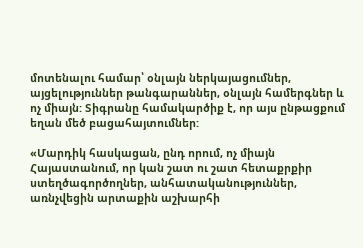մոտենալու համար՝ օնլայն ներկայացումներ, այցելություններ թանգարաններ, օնլայն համերգներ և ոչ միայն: Տիգրանը համակարծիք է, որ այս ընթացքում եղան մեծ բացահայտումներ:

«Մարդիկ հասկացան, ընդ որում, ոչ միայն Հայաստանում, որ կան շատ ու շատ հետաքրքիր ստեղծագործողներ, անհատականություններ, առնչվեցին արտաքին աշխարհի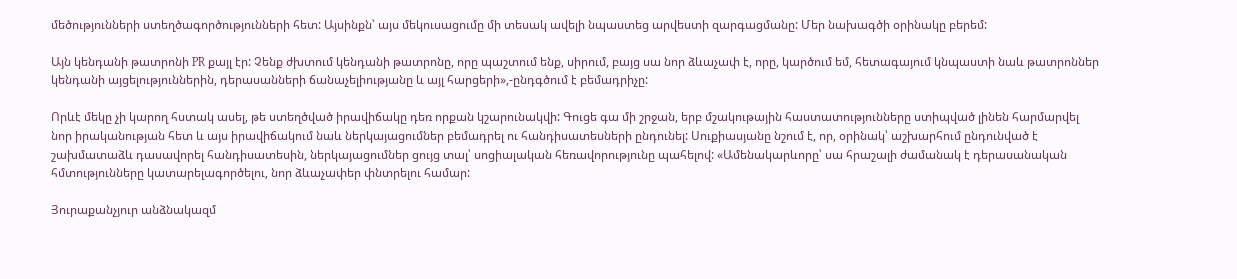մեծությունների ստեղծագործությունների հետ: Այսինքն՝ այս մեկուսացումը մի տեսակ ավելի նպաստեց արվեստի զարգացմանը: Մեր նախագծի օրինակը բերեմ:

Այն կենդանի թատրոնի PR քայլ էր: Չենք ժխտում կենդանի թատրոնը, որը պաշտում ենք, սիրում, բայց սա նոր ձևաչափ է, որը, կարծում եմ, հետագայում կնպաստի նաև թատրոններ կենդանի այցելություններին, դերասանների ճանաչելիությանը և այլ հարցերի»,-ընդգծում է բեմադրիչը:

Որևէ մեկը չի կարող հստակ ասել, թե ստեղծված իրավիճակը դեռ որքան կշարունակվի: Գուցե գա մի շրջան, երբ մշակութային հաստատությունները ստիպված լինեն հարմարվել նոր իրականության հետ և այս իրավիճակում նաև ներկայացումներ բեմադրել ու հանդիսատեսների ընդունել: Սուքիասյանը նշում է, որ, օրինակ՝ աշխարհում ընդունված է շախմատաձև դասավորել հանդիսատեսին, ներկայացումներ ցույց տալ՝ սոցիալական հեռավորությունը պահելով: «Ամենակարևորը՝ սա հրաշալի ժամանակ է դերասանական հմտությունները կատարելագործելու, նոր ձևաչափեր փնտրելու համար:

Յուրաքանչյուր անձնակազմ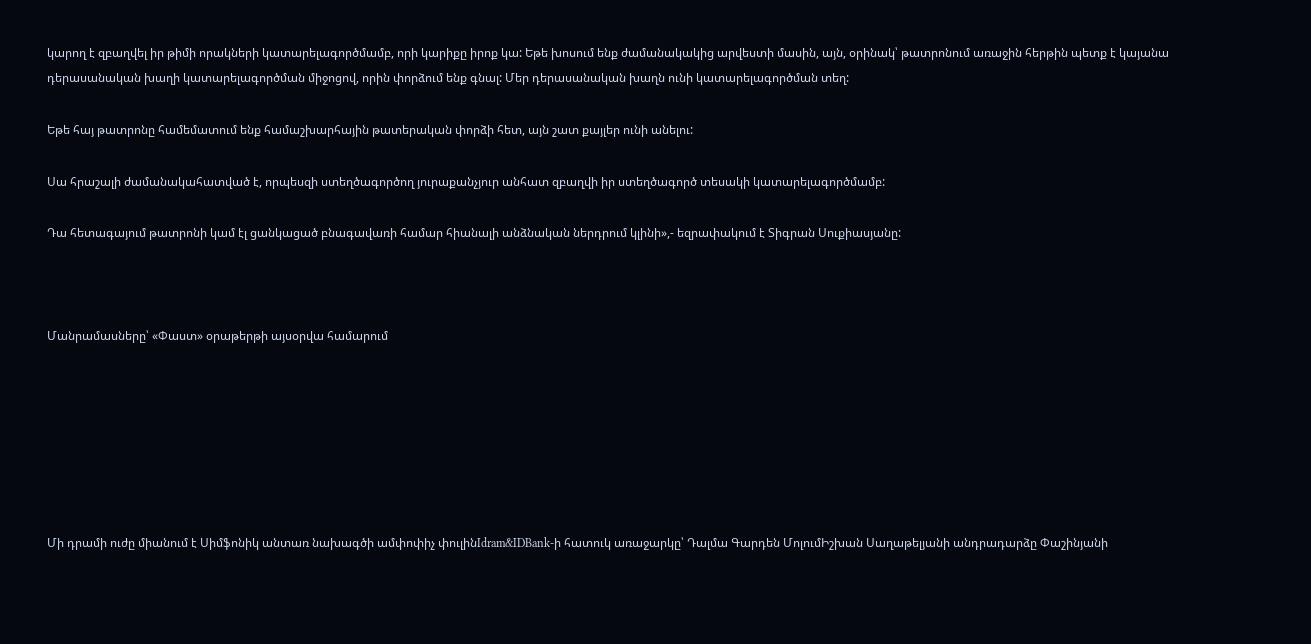կարող է զբաղվել իր թիմի որակների կատարելագործմամբ, որի կարիքը իրոք կա: Եթե խոսում ենք ժամանակակից արվեստի մասին, այն, օրինակ՝ թատրոնում առաջին հերթին պետք է կայանա դերասանական խաղի կատարելագործման միջոցով, որին փորձում ենք գնալ: Մեր դերասանական խաղն ունի կատարելագործման տեղ:

Եթե հայ թատրոնը համեմատում ենք համաշխարհային թատերական փորձի հետ, այն շատ քայլեր ունի անելու:

Սա հրաշալի ժամանակահատված է, որպեսզի ստեղծագործող յուրաքանչյուր անհատ զբաղվի իր ստեղծագործ տեսակի կատարելագործմամբ:

Դա հետագայում թատրոնի կամ էլ ցանկացած բնագավառի համար հիանալի անձնական ներդրում կլինի»,- եզրափակում է Տիգրան Սուքիասյանը:



Մանրամասները՝ «Փաստ» օրաթերթի այսօրվա համարում







Մի դրամի ուժը միանում է Սիմֆոնիկ անտառ նախագծի ամփոփիչ փուլինIdram&IDBank-ի հատուկ առաջարկը՝ Դալմա Գարդեն ՄոլումԻշխան Սաղաթելյանի անդրադարձը Փաշինյանի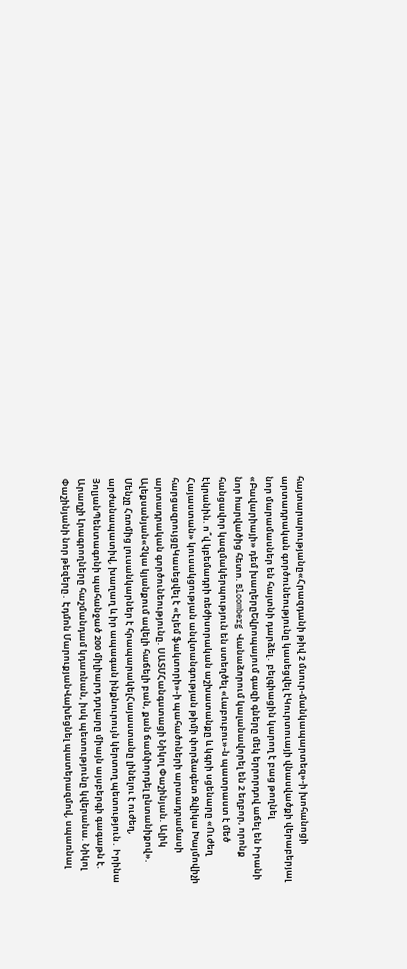հայտարարությանը«Հրազդանի թիվ 2 մսուր-մանկապարտեզ»-ի խոհանոցի արտադրական գործունեությունը կասեցվել էԿուրտուայի վնասվածքի վերաբերյալ նոր մարամասներ են հայտնի դարձել․ բելգիացին կարող է բաց թողնել «Բավարիայի» դեմ խաղերըԵվրոպայում գազի գները մեկ երրորդով աճել են Իրանի նոր hարվածից հետո. Bloomberg Վանաձորում կալանավորել են 2 եղբոր, որոնք հանցավոր կազմակերպություն են ստեղծել «Լաբուբու»-ն պատրաստ է մեծ էկրանին. ո՞վ կբեմադրի ռեժիսորական աշխատանքը և կգրի սցենարը «Ուժեղ Հայաստան» կուսակցության անվտանգության թիմի փորձագետ Զվիկա Խայմովիչի հարցազրույցըԿասեցվել է «Էյեմ ֆակտորի»-ի պահածոների արտադրամասի արտադրական գործունեությունը. ՍԱՏՄՀանգստացի Նիկոլ Փաշինյան. Ալիկ Ալեքսանյան«Չկա կյանքում ավելի հաճելի բան, քան ճամփորդել ընտանիքով». Մենչը Հռոմից լուսանկարներ է հրապարակելՀայաստանը լինելու է ուժեղ, արժանապատիվ, խաղաղ և իր ապագան ինքնուրույն կերտող պետություն․ Իրինա ՅոլյանՊենտագոնի պահանջած 200 միլիարդ դոլարը միայն այսբերգի գագաթն է. Արաղչի Լրագրողները հաշմանդամ կդառնան, իսկ պետությունը կվերանա. Նիկոլ Փաշինյանի նոր թեզերը․ Էդմոն ՄարուքյանՎախեցնել պատերազմով, սպառնալ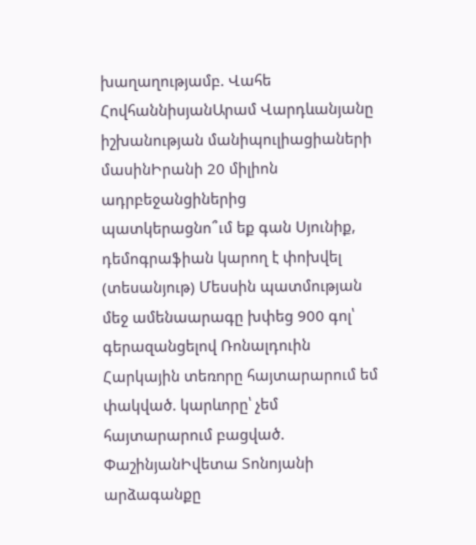խաղաղությամբ. Վահե ՀովհաննիսյանԱրամ Վարդևանյանը իշխանության մանիպուլիացիաների մասինԻրանի 20 միլիոն ադրբեջանցիներից պատկերացնո՞ւմ եք գան Սյունիք, դեմոգրաֆիան կարող է փոխվել (տեսանյութ) Մեսսին պատմության մեջ ամենաարագը խփեց 900 գոլ՝ գերազանցելով Ռոնալդուին Հարկային տեռnրը հայտարարում եմ փակված. կարևորը՝ չեմ հայտարարում բացված. ՓաշինյանԻվետա Տոնոյանի արձագանքը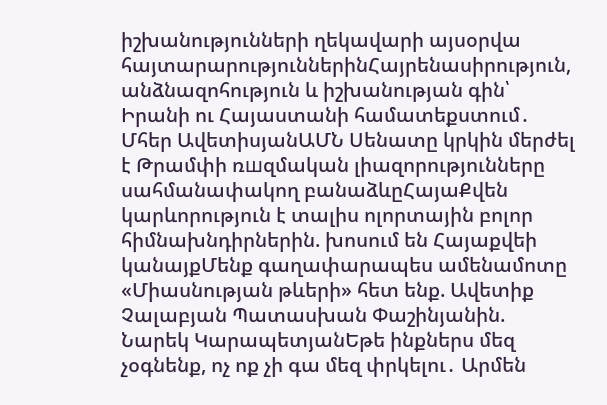իշխանությունների ղեկավարի այսօրվա հայտարարություններինՀայրենասիրություն, անձնազոհություն և իշխանության գին՝ Իրանի ու Հայաստանի համատեքստում․ Մհեր ԱվետիսյանԱՄՆ Սենատը կրկին մերժել է Թրամփի ռшզմական լիազորությունները սահմանափակող բանաձևըՀայաՔվեն կարևորություն է տալիս ոլորտային բոլոր հիմնախնդիրներին. խոսում են Հայաքվեի կանայքՄենք գաղափարապես ամենամոտը «Միասնության թևերի» հետ ենք. Ավետիք Չալաբյան Պատասխան Փաշինյանին. Նարեկ ԿարապետյանԵթե ինքներս մեզ չօգնենք, ոչ ոք չի գա մեզ փրկելու․ Արմեն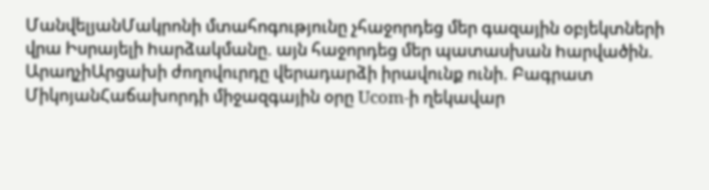ՄանվելյանՄակրոնի մտահոգությունը չհաջորդեց մեր գազային օբյեկտների վրա Իսրայելի hարձակմանը. այն հաջորդեց մեր պատասխան hարվածին. ԱրաղչիԱրցախի ժողովուրդը վերադարձի իրավունք ունի. Բագրատ ՄիկոյանՀաճախորդի միջազգային օրը Ucom-ի ղեկավար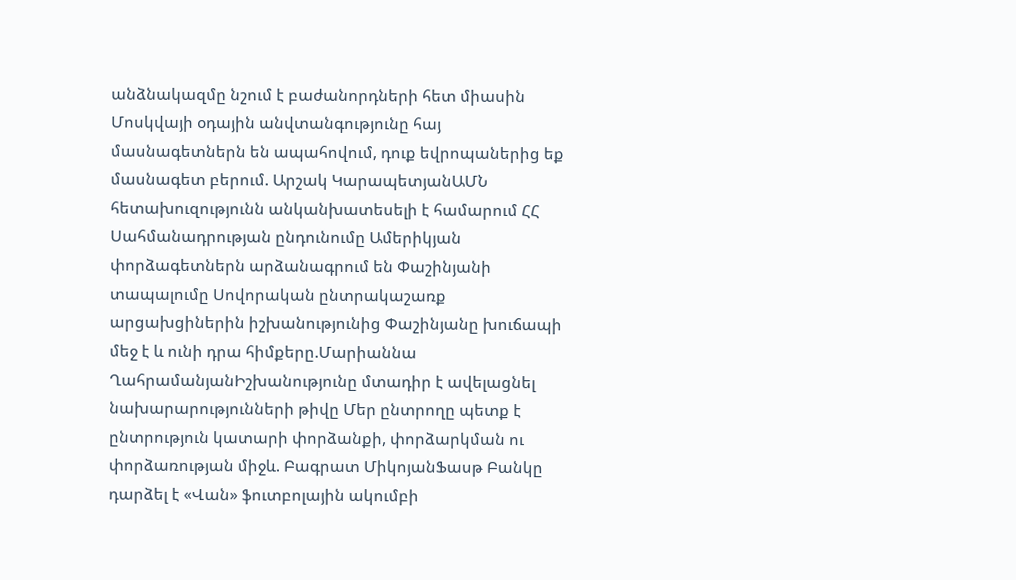անձնակազմը նշում է բաժանորդների հետ միասին Մոսկվայի օդային անվտանգությունը հայ մասնագետներն են ապահովում, դուք եվրոպաներից եք մասնագետ բերում. Արշակ ԿարապետյանԱՄՆ հետախուզությունն անկանխատեսելի է համարում ՀՀ Սահմանադրության ընդունումը Ամերիկյան փորձագետներն արձանագրում են Փաշինյանի տապալումը Սովորական ընտրակաշառք արցախցիներին իշխանությունից Փաշինյանը խուճապի մեջ է և ունի դրա հիմքերը.Մարիաննա ՂահրամանյանԻշխանությունը մտադիր է ավելացնել նախարարությունների թիվը Մեր ընտրողը պետք է ընտրություն կատարի փորձանքի, փորձարկման ու փորձառության միջև. Բագրատ ՄիկոյանՖասթ Բանկը դարձել է «Վան» ֆուտբոլային ակումբի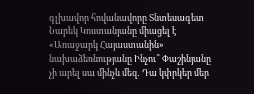գլխավոր հովանավորը Տնտեսագետ Նարեկ Կոստանյանը միացել է «Առաջարկ Հայաստանին» նախաձեռնությանը Ինչու՞ Փաշինյանը չի արել սա մինչև մեզ․ Դա կփրկեր մեր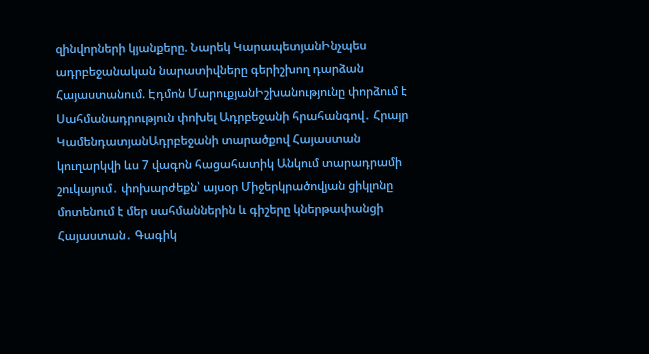զինվորների կյանքերը. Նարեկ ԿարապետյանԻնչպես ադրբեջանական նարատիվները գերիշխող դարձան Հայաստանում. Էդմոն ՄարուքյանԻշխանությունը փորձում է Սահմանադրություն փոխել Ադրբեջանի հրահանգով․ Հրայր ԿամենդատյանԱդրբեջանի տարածքով Հայաստան կուղարկվի ևս 7 վագոն հացահատիկ Անկում տարադրամի շուկայում․ փոխարժեքն՝ այսօր Միջերկրածովյան ցիկլոնը մոտենում է մեր սահմաններին և գիշերը կներթափանցի Հայաստան․ Գագիկ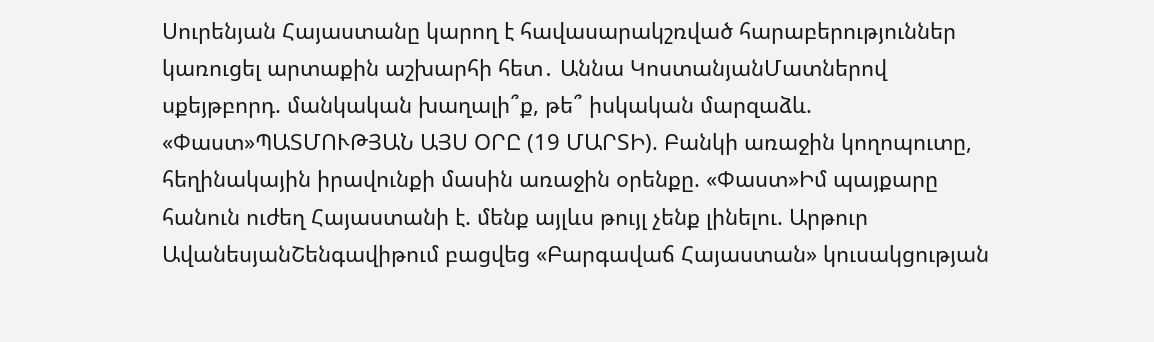Սուրենյան Հայաստանը կարող է հավասարակշռված հարաբերություններ կառուցել արտաքին աշխարհի հետ․ Աննա ԿոստանյանՄատներով սքեյթբորդ. մանկական խաղալի՞ք, թե՞ իսկական մարզաձև. «Փաստ»ՊԱՏՄՈՒԹՅԱՆ ԱՅՍ ՕՐԸ (19 ՄԱՐՏԻ). Բանկի առաջին կողոպուտը, հեղինակային իրավունքի մասին առաջին օրենքը. «Փաստ»Իմ պայքարը հանուն ուժեղ Հայաստանի է. մենք այլևս թույլ չենք լինելու. Արթուր ԱվանեսյանՇենգավիթում բացվեց «Բարգավաճ Հայաստան» կուսակցության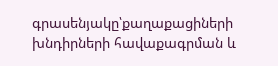գրասենյակը՝քաղաքացիների խնդիրների հավաքագրման և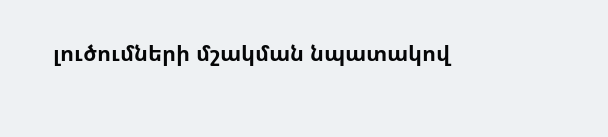լուծումների մշակման նպատակով